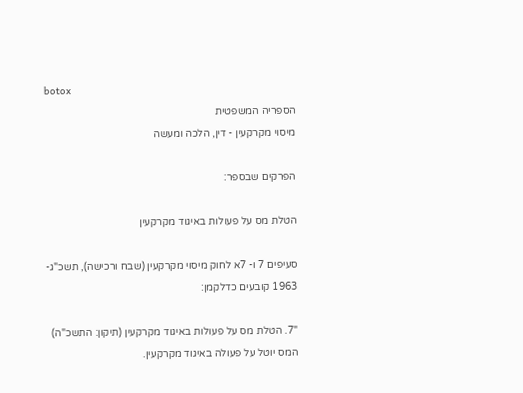botox
הספריה המשפטית
מיסוי מקרקעין - דין, הלכה ומעשה

הפרקים שבספר:

הטלת מס על פעולות באיגוד מקרקעין

סעיפים 7 ו- 7א לחוק מיסוי מקרקעין (שבח ורכישה), תשכ"ג- 1963 קובעים כדלקמן:

"7. הטלת מס על פעולות באיגוד מקרקעין (תיקון: התשכ"ה)
המס יוטל על פעולה באיגוד מקרקעין.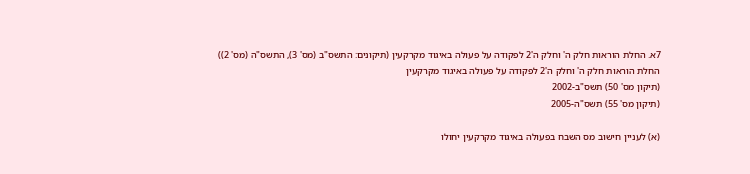7א. החלת הוראות חלק ה' וחלק ה'2 לפקודה על פעולה באיגוד מקרקעין (תיקונים: התשס"ב (מס' 3), התשס"ה (מס' 2))
החלת הוראות חלק ה' וחלק ה'2 לפקודה על פעולה באיגוד מקרקעין
(תיקון מס' 50) תשס"ב-2002
(תיקון מס' 55) תשס"ה-2005

(א) לעניין חישוב מס השבח בפעולה באיגוד מקרקעין יחולו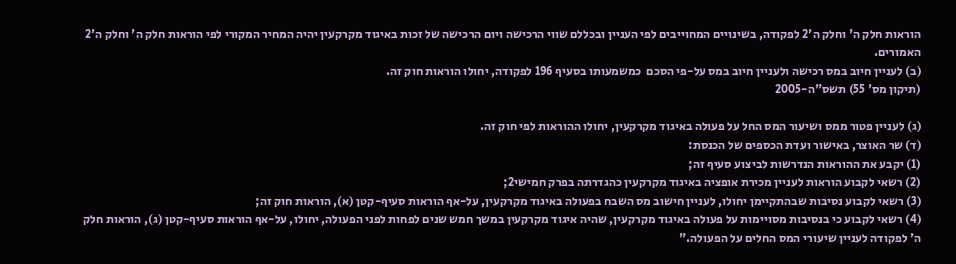הוראות חלק ה' וחלק ה'2 לפקודה, בשינויים המחוייבים לפי העניין ובכללם שווי הרכישה ויום הרכישה של זכות באיגוד מקרקעין יהיה המחיר המקורי לפי הוראות חלק ה' וחלק ה'2 האמורים.
(ב) לעניין חיוב במס רכישה ולעניין חיוב במס על-פי הסכם  כמשמעותו בסעיף 196 לפקודה, יחולו הוראות חוק זה.
(תיקון מס' 55) תשס"ה-2005

(ג) לעניין פטור ממס ושיעור המס החל על פעולה באיגוד מקרקעין, יחולו ההוראות לפי חוק זה.
(ד) שר האוצר, באישור ועדת הכספים של הכנסת:
(1) יקבע את ההוראות הנדרשות לביצוע סעיף זה;
(2) רשאי לקבוע הוראות לעניין מכירת אופציה באיגוד מקרקעין כהגדרתה בפרק חמישי2;
(3) רשאי לקבוע נסיבות שבהתקיימן יחולו, לעניין חישוב מס השבח בפעולה באיגוד מקרקעין, על-אף הוראות סעיף-קטן (א), הוראות חוק זה;
(4) רשאי לקבוע כי בנסיבות מסויימות על פעולה באיגוד מקרקעין, שהיה איגוד מקרקעין במשך חמש שנים לפחות לפני הפעולה, יחולו, על-אף הוראות סעיף-קטן (ג), הוראות חלק ה' לפקודה לעניין שיעורי המס החלים על הפעולה."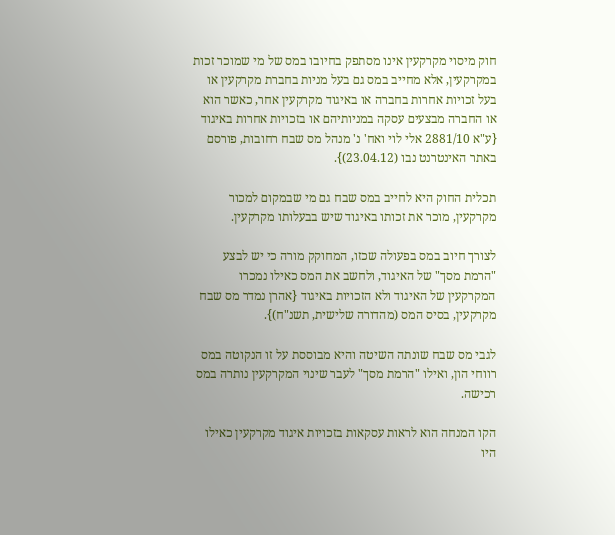חוק מיסוי מקרקעין אינו מסתפק בחיובו במס של מי שמוכר זכות במקרקעין, אלא מחייב במס גם בעל מניות בחברת מקרקעין או בעל זכויות אחרות בחברה או באיגוד מקרקעין אחר, כאשר הוא או החברה מבצעים עסקה במניותיהם או בזכויות אחרות באיגוד {ע"א 2881/10 אלי לוי ואח' נ' מנהל מס שבח רחובות, פורסם באתר האינטרנט נבו (23.04.12)}.

תכלית החוק היא לחייב במס שבח גם מי שבמקום למכור מקרקעין, מוכר את זכותו באיגוד שיש בבעלותו מקרקעין.

לצורך חיוב במס בפעולה שכזו, המחוקק מורה כי יש לבצע "הרמת מסך" של האיגוד, ולחשב את המס כאילו נמכרו המקרקעין של האיגוד ולא הזכויות באיגוד {אהרן נמדר מס שבח מקרקעין, בסיס המס (מהדורה שלישית, תשנ"ח)}.

לגבי מס שבח שונתה השיטה והיא מבוססת על זו הנקוטה במס רווחי הון, ואילו "הרמת מסך" לעבר שינוי המקרקעין נותרה במס רכישה.

הקו המנחה הוא לראות עסקאות בזכויות איגוד מקרקעין כאילו היו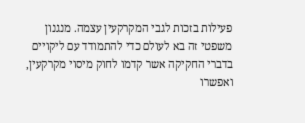פעילות בזכות לגבי המקרקעין עצמה. מנגנון משפטי זה בא לעולם כדי להתמודד עם ליקויים בדברי החקיקה אשר קדמו לחוק מיסוי מקרקעין, ואפשרו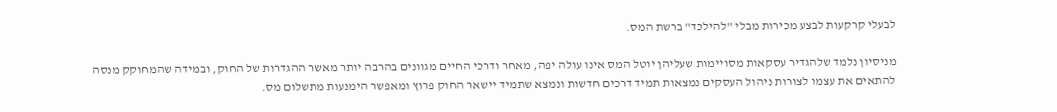לבעלי קרקעות לבצע מכירות מבלי "להילכד" ברשת המס.

מניסיון נלמד שלהגדיר עסקאות מסויימות שעליהן יוטל המס אינו עולה יפה, מאחר ודרכי החיים מגוונים בהרבה יותר מאשר ההגדרות של החוק, ובמידה שהמחוקק מנסה להתאים את עצמו לצורות ניהול העסקים נמצאות תמיד דרכים חדשות ונמצא שתמיד יישאר החוק פרוץ ומאפשר הימנעות מתשלום מס.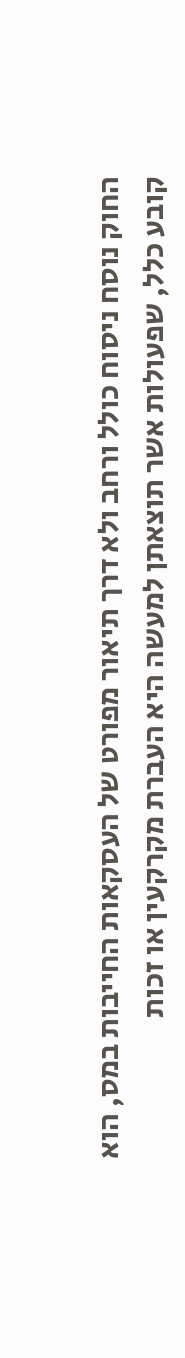החוק נוסח ניסוח כולל ורחב ולא דרך תיאור מפורט של העסקאות החייבות במס, הוא קובע כלל, שפעולות אשר תוצאתן למעשה היא העברת מקרקעין או זכות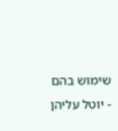שימוש בהם - יוטל עליהן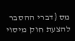מס {דברי ההסבר להצעת חוק מיסוי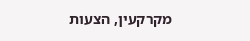מקרקעין, הצעות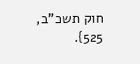חוק תשכ"ב, 525}.